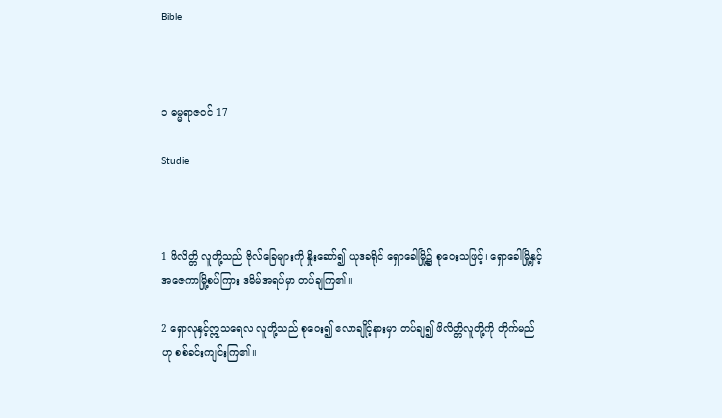Bible



၁ ဓမ္မရာဇဝင် 17

Studie



1 ဖိလိတ္တိ လူတို့သည် ဗိုလ်ခြေများကို နှိုးဆော်၍ ယုဒခရိုင် ရှောခေါမြို့၌ စုဝေးသဖြင့်၊ ရှောခေါမြို့နှင့် အဇေကာမြို့စပ်ကြား ဒမိမ်အရပ်မှာ တပ်ချကြ၏။

2 ရှောလုနှင့်ဣသရေလ လူတို့သည် စုဝေး၍ ဧလာချိုင့်နားမှာ တပ်ချ၍ ဖိလိတ္တိလူတို့ကို တိုက်မည်ဟု စစ်ခင်းကျင်းကြ၏။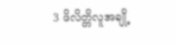3 ဖိလိတ္တိလူအချို့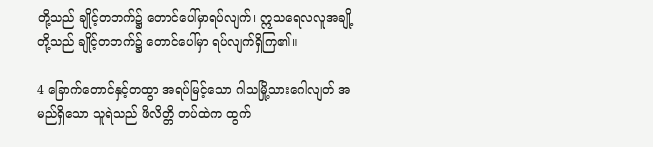တို့သည် ချိုင့်တဘက်၌ တောင်ပေါ်မှာရပ်လျက်၊ ဣသရေလလူအချို့တို့သည် ချိုင့်တဘက်၌ တောင်ပေါ်မှာ ရပ်လျက်ရှိကြ၏။

4 ခြောက်တောင်နှင့်တထွာ အရပ်မြင့်သော ဂါသမြို့သားဂေါလျတ် အမည်ရှိသော သူရဲသည် ဖိလိတ္တိ တပ်ထဲက ထွက်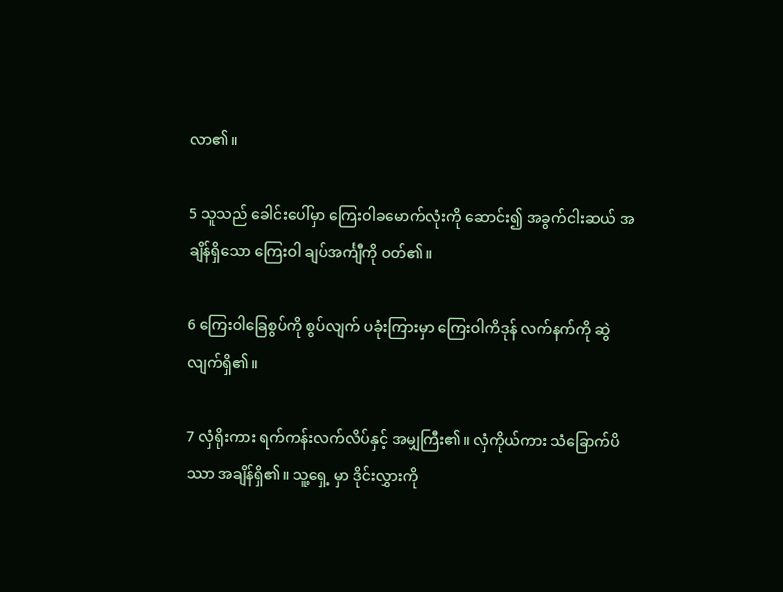လာ၏။

5 သူသည် ခေါင်းပေါ်မှာ ကြေးဝါခမောက်လုံးကို ဆောင်း၍ အခွက်ငါးဆယ် အချိန်ရှိသော ကြေးဝါ ချပ်အင်္ကျီကို ဝတ်၏။

6 ကြေးဝါခြေစွပ်ကို စွပ်လျက် ပခုံးကြားမှာ ကြေးဝါကိဒုန် လက်နက်ကို ဆွဲလျက်ရှိ၏။

7 လှံရိုးကား ရက်ကန်းလက်လိပ်နှင့် အမျှကြီး၏။ လှံကိုယ်ကား သံခြောက်ပိဿာ အချိန်ရှိ၏။ သူ့ရှေ့ မှာ ဒိုင်းလွှားကို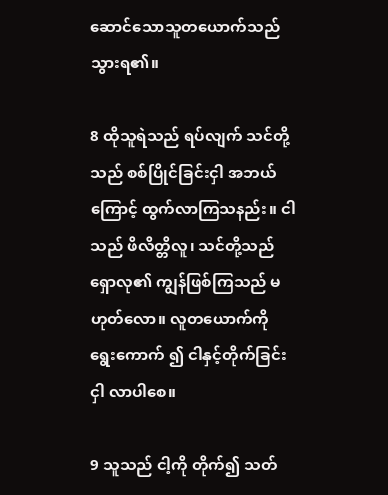ဆောင်သောသူတယောက်သည် သွားရ၏။

8 ထိုသူရဲသည် ရပ်လျက် သင်တို့သည် စစ်ပြိုင်ခြင်းငှါ အဘယ်ကြောင့် ထွက်လာကြသနည်း။ ငါသည် ဖိလိတ္တိလူ၊ သင်တို့သည် ရှောလု၏ ကျွန်ဖြစ်ကြသည် မဟုတ်လော။ လူတယောက်ကို ရွေးကောက် ၍ ငါနှင့်တိုက်ခြင်းငှါ လာပါစေ။

9 သူသည် ငါ့ကို တိုက်၍ သတ်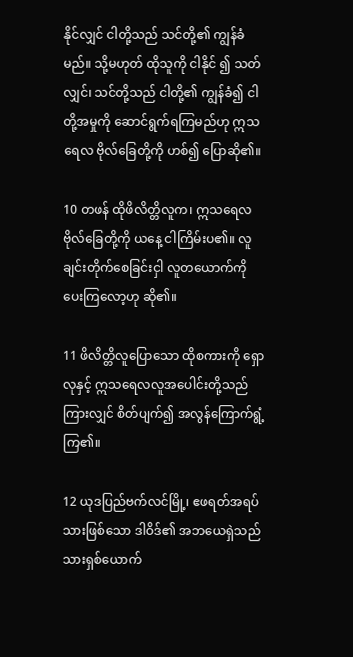နိုင်လျှင် ငါတို့သည် သင်တို့၏ ကျွန်ခံမည်။ သို့မဟုတ် ထိုသူကို ငါနိုင် ၍ သတ်လျှင်၊ သင်တို့သည် ငါတို့၏ ကျွန်ခံ၍ ငါတို့အမှုကို ဆောင်ရွက်ရကြမည်ဟု ဣသရေလ ဗိုလ်ခြေတို့ကို ဟစ်၍ ပြောဆို၏။

10 တဖန် ထိုဖိလိတ္တိလူက၊ ဣသရေလဗိုလ်ခြေတို့ကို ယနေ့ ငါကြိမ်းပ၏။ လူချင်းတိုက်စေခြင်းငှါ လူတယောက်ကို ပေးကြလော့ဟု ဆို၏။

11 ဖိလိတ္တိလူပြောသော ထိုစကားကို ရှောလုနှင့် ဣသရေလလူအပေါင်းတို့သည် ကြားလျှင် စိတ်ပျက်၍ အလွန်ကြောက်ရွံ့ကြ၏။

12 ယုဒပြည်ဗက်လင်မြို့၊ ဧဖရတ်အရပ်သားဖြစ်သော ဒါဝိဒ်၏ အဘယေရှဲသည် သားရှစ်ယောက်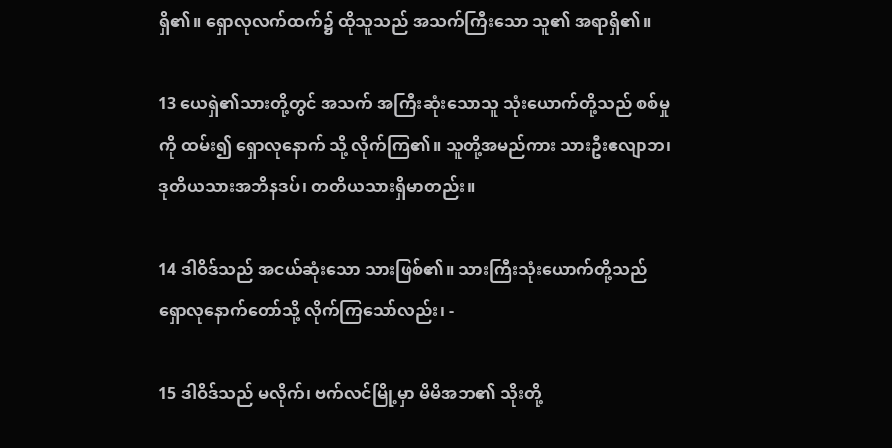ရှိ၏။ ရှောလုလက်ထက်၌ ထိုသူသည် အသက်ကြီးသော သူ၏ အရာရှိ၏။

13 ယေရှဲ၏သားတို့တွင် အသက် အကြီးဆုံးသောသူ သုံးယောက်တို့သည် စစ်မှုကို ထမ်း၍ ရှောလုနောက် သို့ လိုက်ကြ၏။ သူတို့အမည်ကား သားဦးဧလျာဘ၊ ဒုတိယသားအဘိနဒပ်၊ တတိယသားရှိမာတည်း။

14 ဒါဝိဒ်သည် အငယ်ဆုံးသော သားဖြစ်၏။ သားကြီးသုံးယောက်တို့သည် ရှောလုနောက်တော်သို့ လိုက်ကြသော်လည်း၊ -

15 ဒါဝိဒ်သည် မလိုက်၊ ဗက်လင်မြို့မှာ မိမိအဘ၏ သိုးတို့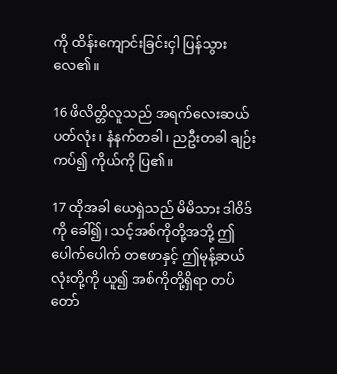ကို ထိန်းကျောင်းခြင်းငှါ ပြန်သွားလေ၏။

16 ဖိလိတ္တိလူသည် အရက်လေးဆယ်ပတ်လုံး၊ နံနက်တခါ၊ ညဦးတခါ ချဉ်းကပ်၍ ကိုယ်ကို ပြ၏။

17 ထိုအခါ ယေရှဲသည် မိမိသား ဒါဝိဒ်ကို ခေါ်၍၊ သင့်အစ်ကိုတို့အဘို့ ဤပေါက်ပေါက် တဧဖာနှင့် ဤမုန့်ဆယ်လုံးတို့ကို ယူ၍ အစ်ကိုတို့ရှိရာ တပ်တော်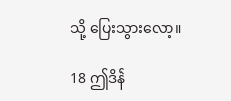သို့ ပြေးသွားလော့။

18 ဤဒိန်ဲ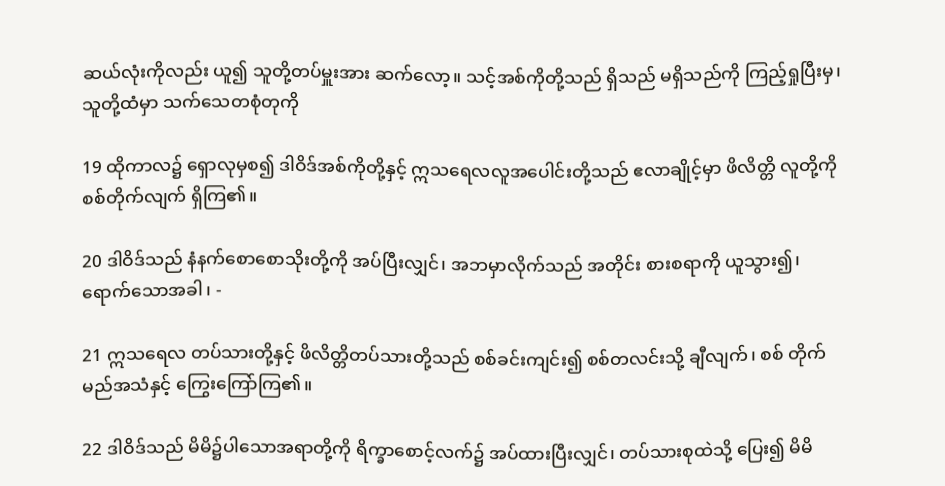ဆယ်လုံးကိုလည်း ယူ၍ သူတို့တပ်မှူးအား ဆက်လော့။ သင့်အစ်ကိုတို့သည် ရှိသည် မရှိသည်ကို ကြည့်ရှုပြီးမှ၊ သူတို့ထံမှာ သက်သေတစုံတုကို

19 ထိုကာလ၌ ရှောလုမှစ၍ ဒါဝိဒ်အစ်ကိုတို့နှင့် ဣသရေလလူအပေါင်းတို့သည် ဧလာချိုင့်မှာ ဖိလိတ္တိ လူတို့ကို စစ်တိုက်လျက် ရှိကြ၏။

20 ဒါဝိဒ်သည် နံနက်စောစောသိုးတို့ကို အပ်ပြီးလျှင်၊ အဘမှာလိုက်သည် အတိုင်း စားစရာကို ယူသွား၍၊ ရောက်သောအခါ၊ -

21 ဣသရေလ တပ်သားတို့နှင့် ဖိလိတ္တိတပ်သားတို့သည် စစ်ခင်းကျင်း၍ စစ်တလင်းသို့ ချီလျက်၊ စစ် တိုက်မည်အသံနှင့် ကြွေးကြော်ကြ၏။

22 ဒါဝိဒ်သည် မိမိ၌ပါသောအရာတို့ကို ရိက္ခာစောင့်လက်၌ အပ်ထားပြီးလျှင်၊ တပ်သားစုထဲသို့ ပြေး၍ မိမိ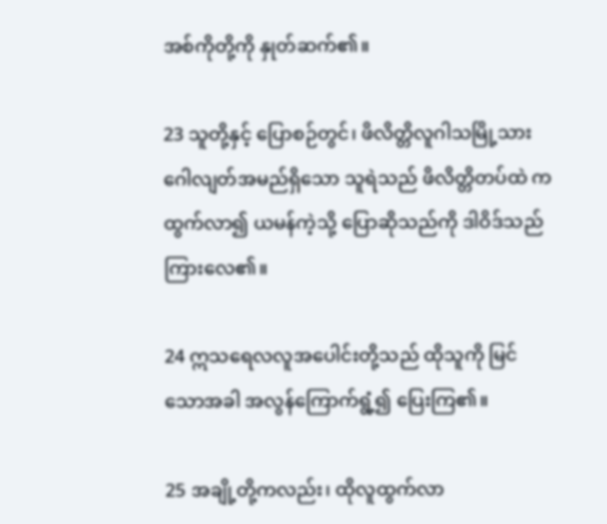အစ်ကိုတို့ကို နှုတ်ဆက်၏။

23 သူတို့နှင့် ပြောစဉ်တွင်၊ ဖိလိတ္တိလူဂါသမြို့သား ဂေါလျတ်အမည်ရှိသော သူရဲသည် ဖိလိတ္တိတပ်ထဲ က ထွက်လာ၍ ယမန်ကဲ့သို့ ပြောဆိုသည်ကို ဒါဝိဒ်သည် ကြားလေ၏။

24 ဣသရေလလူအပေါင်းတို့သည် ထိုသူကို မြင်သောအခါ အလွန်ကြောက်ရွံ့၍ ပြေးကြ၏။

25 အချို့တို့ကလည်း၊ ထိုလူထွက်လာ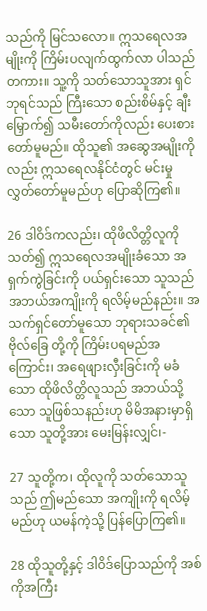သည်ကို မြင်သလော။ ဣသရေလအမျိုးကို ကြိမ်းပလျက်ထွက်လာ ပါသည်တကား။ သူ့ကို သတ်သောသူအား ရှင်ဘုရင်သည် ကြီးသော စည်းစိမ်နှင့် ချီးမြှောက်၍ သမီးတော်ကိုလည်း ပေးစားတော်မူမည်။ ထိုသူ၏ အဆွေအမျိုးကိုလည်း ဣသရေလနိုင်ငံတွင် မင်းမှု လွှတ်တော်မူမည်ဟု ပြောဆိုကြ၏။

26 ဒါဝိဒ်ကလည်း၊ ထိုဖိလိတ္တိလူကို သတ်၍ ဣသရေလအမျိုးခံသော အရှက်ကွဲခြင်းကို ပယ်ရှင်းသော သူသည် အဘယ်အကျိုးကို ရလိမ့်မည်နည်း။ အသက်ရှင်တော်မူသော ဘုရားသခင်၏ ဗိုလ်ခြေ တို့ကို ကြိမ်းပရမည်အကြောင်း၊ အရေဖျားလှီးခြင်းကို မခံသော ထိုဖိလိတ္တိလူသည် အဘယ်သို့သော သူဖြစ်သနည်းဟု မိမိအနားမှာရှိသော သူတို့အား မေးမြန်းလျှင်၊-

27 သူတို့က၊ ထိုလူကို သတ်သောသူသည် ဤမည်သော အကျိုးကို ရလိမ့်မည်ဟု ယမန်ကဲ့သို့ ပြန်ပြောကြ၏။

28 ထိုသူတို့နှင့် ဒါဝိဒ်ပြောသည်ကို အစ်ကိုအကြီး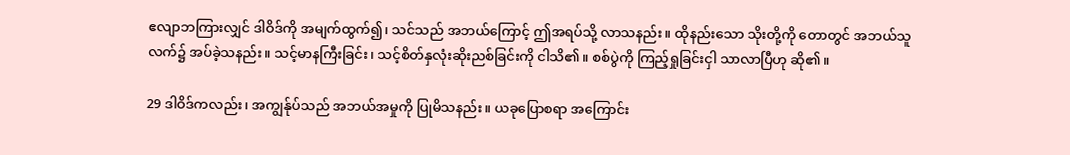ဧလျာဘကြားလျှင် ဒါဝိဒ်ကို အမျက်ထွက်၍၊ သင်သည် အဘယ်ကြောင့် ဤအရပ်သို့ လာသနည်း။ ထိုနည်းသော သိုးတို့ကို တောတွင် အဘယ်သူလက်၌ အပ်ခဲ့သနည်း။ သင့်မာနကြီးခြင်း၊ သင့်စိတ်နှလုံးဆိုးညစ်ခြင်းကို ငါသိ၏။ စစ်ပွဲကို ကြည့်ရှုခြင်းငှါ သာလာပြီဟု ဆို၏။

29 ဒါဝိဒ်ကလည်း၊ အကျွန်ုပ်သည် အဘယ်အမှုကို ပြုမိသနည်း။ ယခုပြောစရာ အကြောင်း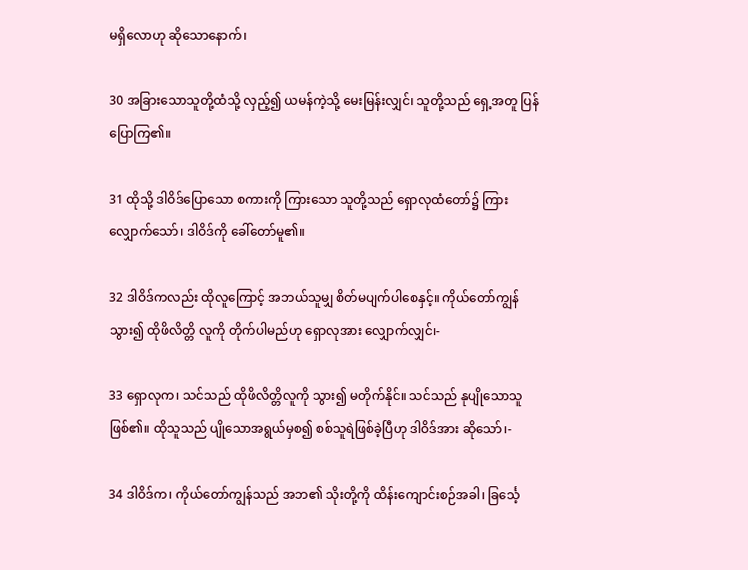မရှိလောဟု ဆိုသောနောက်၊

30 အခြားသောသူတို့ထံသို့ လှည့်၍ ယမန်ကဲ့သို့ မေးမြန်းလျှင်၊ သူတို့သည် ရှေ့အတူ ပြန်ပြောကြ၏။

31 ထိုသို့ ဒါဝိဒ်ပြောသော စကားကို ကြားသော သူတို့သည် ရှောလုထံတော်၌ ကြားလျှောက်သော်၊ ဒါဝိဒ်ကို ခေါ်တော်မူ၏။

32 ဒါဝိဒ်ကလည်း ထိုလူကြောင့် အဘယ်သူမျှ စိတ်မပျက်ပါစေနှင့်။ ကိုယ်တော်ကျွန်သွား၍ ထိုဖိလိတ္တိ လူကို တိုက်ပါမည်ဟု ရှောလုအား လျှောက်လျှင်၊-

33 ရှောလုက၊ သင်သည် ထိုဖိလိတ္တိလူကို သွား၍ မတိုက်နိုင်။ သင်သည် နုပျိုသောသူဖြစ်၏။ ထိုသူသည် ပျိုသောအရွယ်မှစ၍ စစ်သူရဲဖြစ်ခဲ့ပြီဟု ဒါဝိဒ်အား ဆိုသော်၊-

34 ဒါဝိဒ်က၊ ကိုယ်တော်ကျွန်သည် အဘ၏ သိုးတို့ကို ထိန်းကျောင်းစဉ်အခါ၊ ခြင်္သေ့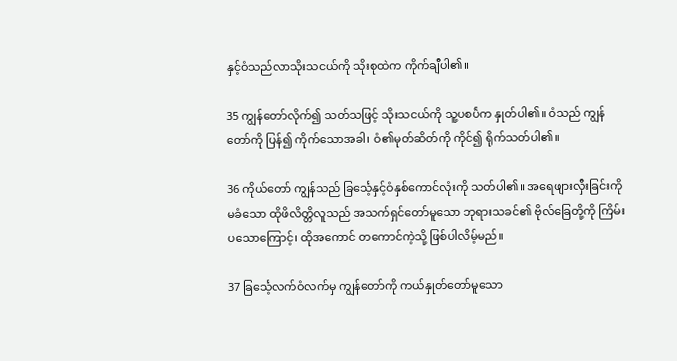နှင့်ဝံသည်လာသိုးသငယ်ကို သိုးစုထဲက ကိုက်ချီပါ၏။

35 ကျွန်တော်လိုက်၍ သတ်သဖြင့် သိုးသငယ်ကို သူ့ပစပ်ဲက နှုတ်ပါ၏။ ဝံသည် ကျွန်တော်ကို ပြန်၍ ကိုက်သောအခါ၊ ဝံ၏မုတ်ဆိတ်ကို ကိုင်၍ ရိုက်သတ်ပါ၏။

36 ကိုယ်တော် ကျွန်သည် ခြင်္သေ့နှင့်ဝံနှစ်ကောင်လုံးကို သတ်ပါ၏။ အရေဖျားလှီးခြင်းကို မခံသော ထိုဖိလိတ္တိလူသည် အသက်ရှင်တော်မူသော ဘုရားသခင်၏ ဗိုလ်ခြေတို့ကို ကြိမ်းပသောကြောင့်၊ ထိုအကောင် တကောင်ကဲ့သို့ ဖြစ်ပါလိမ့်မည်။

37 ခြင်္သေ့လက်ဝံလက်မှ ကျွန်တော်ကို ကယ်နှုတ်တော်မူသော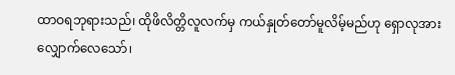ထာဝရဘုရားသည်၊ ထိုဖိလိတ္တိလူလက်မှ ကယ်နှုတ်တော်မူလိမ့်မည်ဟု ရှောလုအား လျှောက်လေသော်၊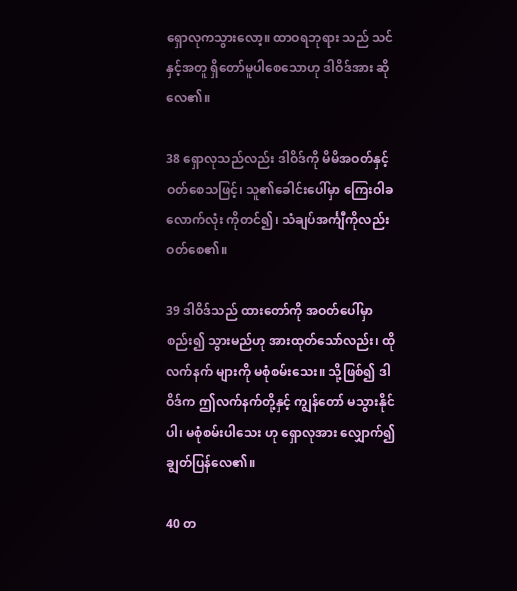ရှောလုကသွားလော့။ ထာဝရဘုရား သည် သင်နှင့်အတူ ရှိတော်မူပါစေသောဟု ဒါဝိဒ်အား ဆိုလေ၏။

38 ရှောလုသည်လည်း ဒါဝိဒ်ကို မိမိအဝတ်နှင့်ဝတ်စေသဖြင့်၊ သူ၏ခေါင်းပေါ်မှာ ကြေးဝါခလောက်လုံး ကိုတင်၍၊ သံချပ်အင်္ကျီကိုလည်း ဝတ်စေ၏။

39 ဒါဝိဒ်သည် ထားတော်ကို အဝတ်ပေါ်မှာ စည်း၍ သွားမည်ဟု အားထုတ်သော်လည်း၊ ထိုလက်နက် များကို မစုံစမ်းသေး။ သို့ဖြစ်၍ ဒါဝိဒ်က ဤလက်နက်တို့နှင့် ကျွန်တော် မသွားနိုင်ပါ၊ မစုံစမ်းပါသေး ဟု ရှောလုအား လျှောက်၍ ချွတ်ပြန်လေ၏။

40 တ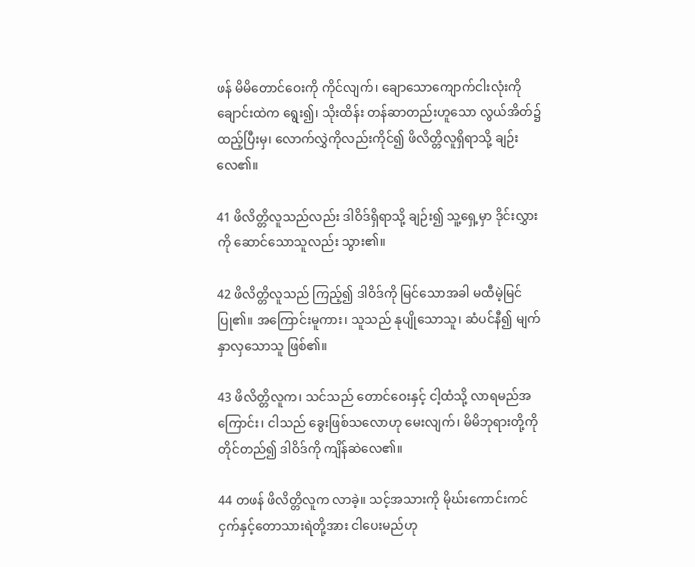ဖန် မိမိတောင်ဝေးကို ကိုင်လျက်၊ ချောသောကျောက်ငါးလုံးကို ချောင်းထဲက ရွေး၍၊ သိုးထိန်း တန်ဆာတည်းဟူသော လွယ်အိတ်၌ ထည့်ပြီးမှ၊ လောက်လွှဲကိုလည်းကိုင်၍ ဖိလိတ္တိလူရှိရာသို့ ချဉ်းလေ၏။

41 ဖိလိတ္တိလူသည်လည်း ဒါဝိဒ်ရှိရာသို့ ချဉ်း၍ သူ့ရှေ့မှာ ဒိုင်းလွှားကို ဆောင်သောသူလည်း သွား၏။

42 ဖိလိတ္တိလူသည် ကြည့်၍ ဒါဝိဒ်ကို မြင်သောအခါ မထီမဲ့မြင်ပြု၏။ အကြောင်းမူကား၊ သူသည် နုပျိုသောသူ၊ ဆံပင်နီ၍ မျက်နှာလှသောသူ ဖြစ်၏။

43 ဖိလိတ္တိလူက၊ သင်သည် တောင်ဝေးနှင့် ငါ့ထံသို့ လာရမည်အကြောင်း၊ ငါသည် ခွေးဖြစ်သလောဟု မေးလျက်၊ မိမိဘုရားတို့ကို တိုင်တည်၍ ဒါဝိဒ်ကို ကျိန်ဆဲလေ၏။

44 တဖန် ဖိလိတ္တိလူက လာခဲ့။ သင့်အသားကို မိုဃ်းကောင်းကင် ငှက်နှင့်တောသားရဲတို့အား ငါပေးမည်ဟု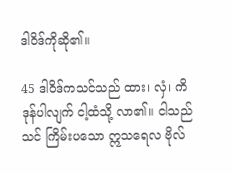ဒါဝိဒ်ကိုဆို၏။

45 ဒါဝိဒ်ကသင်သည် ထား၊ လှံ၊ ကိဒုန်ပါလျက် ငါ့ထံသို့ လာ၏။ ငါသည် သင် ကြိမ်းပသော ဣသရေလ ဗိုလ်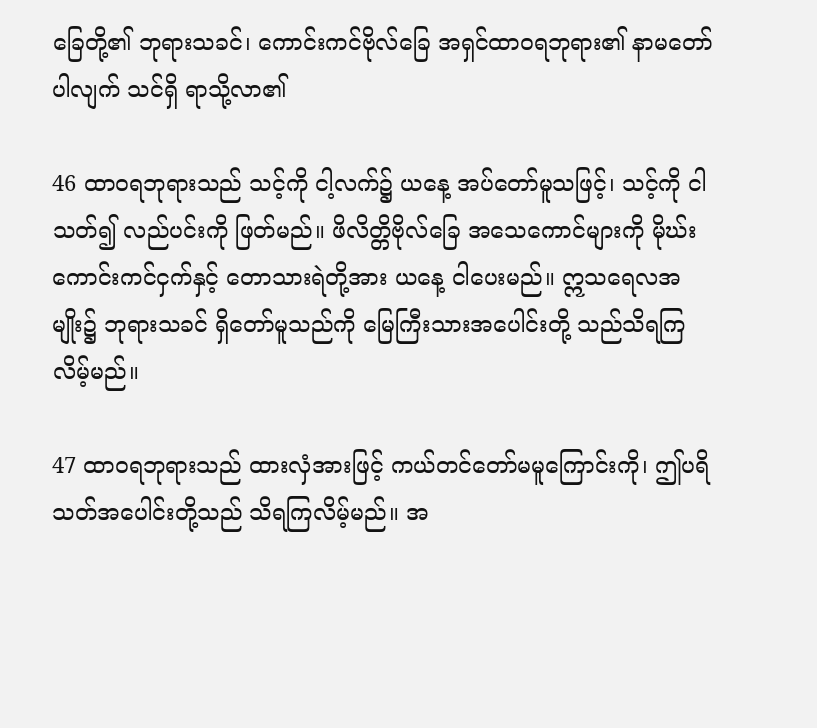ခြေတို့၏ ဘုရားသခင်၊ ကောင်းကင်ဗိုလ်ခြေ အရှင်ထာဝရဘုရား၏ နာမတော်ပါလျက် သင်ရှိ ရာသို့လာ၏

46 ထာဝရဘုရားသည် သင့်ကို ငါ့လက်၌ ယနေ့ အပ်တော်မူသဖြင့်၊ သင့်ကို ငါသတ်၍ လည်ပင်းကို ဖြတ်မည်။ ဖိလိတ္တိဗိုလ်ခြေ အသေကောင်များကို မိုဃ်းကောင်းကင်ငှက်နှင့် တောသားရဲတို့အား ယနေ့ ငါပေးမည်။ ဣသရေလအမျိုး၌ ဘုရားသခင် ရှိတော်မူသည်ကို မြေကြီးသားအပေါင်းတို့ သည်သိရကြလိမ့်မည်။

47 ထာဝရဘုရားသည် ထားလှံအားဖြင့် ကယ်တင်တော်မမူကြောင်းကို၊ ဤပရိသတ်အပေါင်းတို့သည် သိရကြလိမ့်မည်။ အ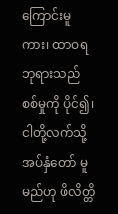ကြောင်းမူကား၊ ထာဝရဘုရားသည် စစ်မှုကို ပိုင်၍၊ ငါတို့လက်သို့ အပ်နှံတော် မူမည်ဟု ဖိလိတ္တိ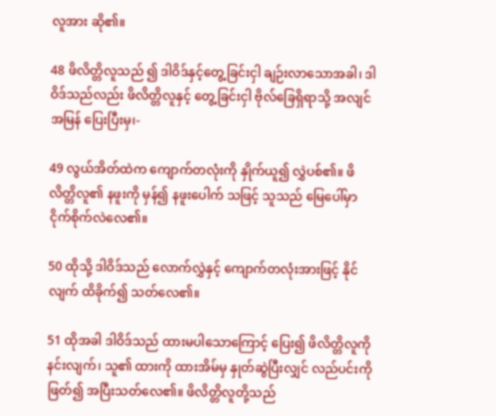လူအား ဆို၏။

48 ဖိလိတ္တိလူသည် ၍ ဒါဝိဒ်နှင့်တွေ့ခြင်းငှါ ချဉ်းလာသောအခါ၊ ဒါဝိဒ်သည်လည်း ဖိလိတ္တိလူနှင့် တွေ့ခြင်းငှါ ဗိုလ်ခြေရှိရာသို့ အလျင်အမြန် ပြေးပြီးမှ၊-

49 လွယ်အိတ်ထဲက ကျောက်တလုံးကို နှိုက်ယူ၍ လွှဲပစ်၏။ ဖိလိတ္တိလူ၏ နဖူးကို မှန်၍ နဖူးပေါက် သဖြင့် သူသည် မြေပေါ်မှာ ငိုက်စိုက်လဲလေ၏။

50 ထိုသို့ ဒါဝိဒ်သည် လောက်လွှဲနှင့် ကျောက်တလုံးအားဖြင့် နိုင်လျက် ထိခိုက်၍ သတ်လေ၏။

51 ထိုအခါ ဒါဝိဒ်သည် ထားမပါသောကြောင့် ပြေး၍ ဖိလိတ္တိလူကို နင်းလျက်၊ သူ၏ ထားကို ထားအိမ်မှ နှုတ်ဆွဲပြီးလျှင် လည်ပင်းကို ဖြတ်၍ အပြီးသတ်လေ၏။ ဖိလိတ္တိလူတို့သည်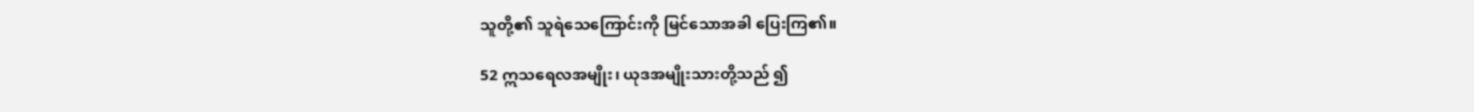သူတို့၏ သူရဲသေကြောင်းကို မြင်သောအခါ ပြေးကြ၏။

52 ဣသရေလအမျိုး၊ ယုဒအမျိုးသားတို့သည် ၍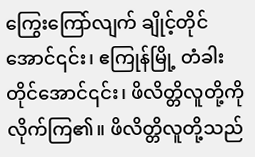ကြွေးကြော်လျက် ချိုင့်တိုင်အောင်၎င်း၊ ဧကြုန်မြို့ တံခါးတိုင်အောင်၎င်း၊ ဖိလိတ္တိလူတို့ကို လိုက်ကြ၏။ ဖိလိတ္တိလူတို့သည်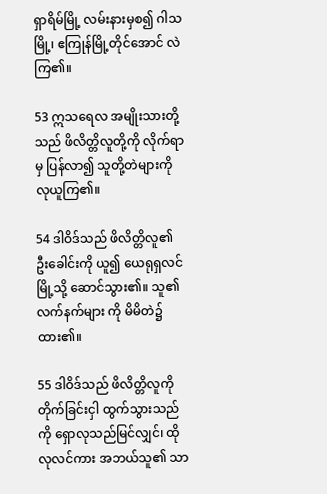ရှာရိမ်မြို့ လမ်းနားမှစ၍ ဂါသမြို့၊ ဧကြုန်မြို့တိုင်အောင် လဲကြ၏။

53 ဣသရေလ အမျိုးသားတို့သည် ဖိလိတ္တိလူတို့ကို လိုက်ရာမှ ပြန်လာ၍ သူတို့တဲများကို လုယူကြ၏။

54 ဒါဝိဒ်သည် ဖိလိတ္တိလူ၏ ဦးခေါင်းကို ယူ၍ ယေရုရှလင်မြို့သို့ ဆောင်သွား၏။ သူ၏လက်နက်များ ကို မိမိတဲ၌ ထား၏။

55 ဒါဝိဒ်သည် ဖိလိတ္တိလူကို တိုက်ခြင်းငှါ ထွက်သွားသည်ကို ရှောလုသည်မြင်လျှင်၊ ထိုလုလင်ကား အဘယ်သူ၏ သာ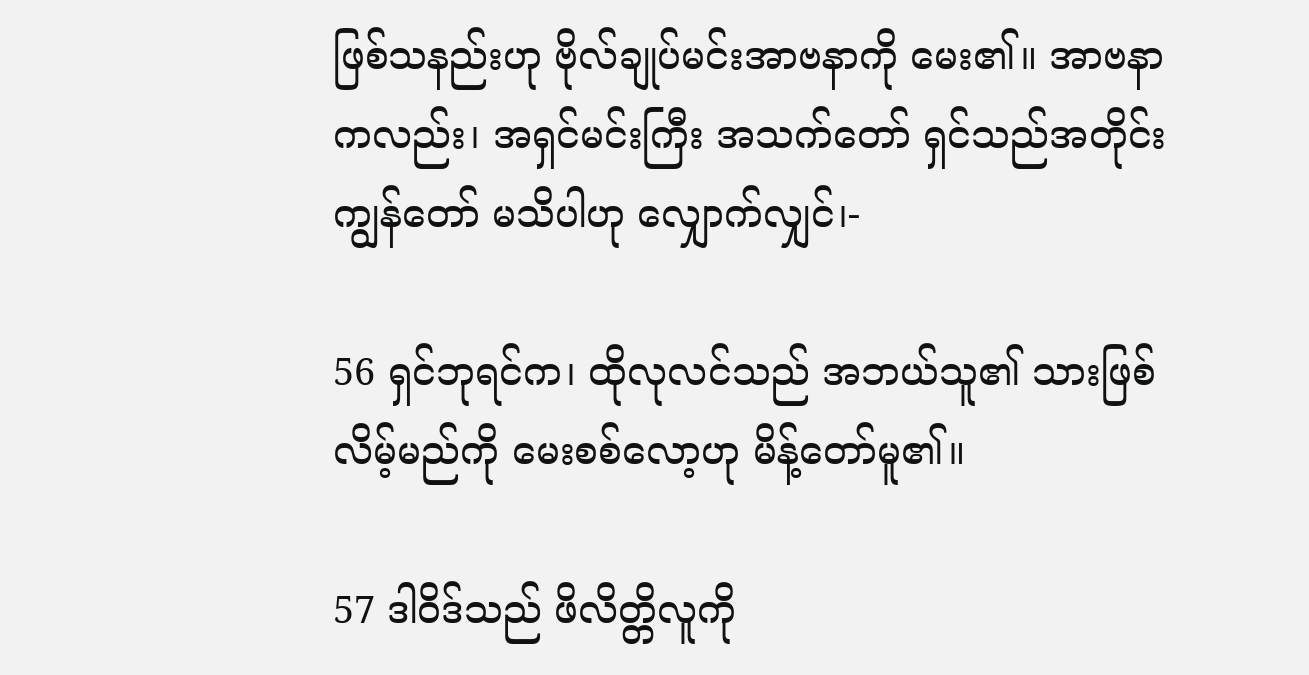ဖြစ်သနည်းဟု ဗိုလ်ချုပ်မင်းအာဗနာကို မေး၏။ အာဗနာကလည်း၊ အရှင်မင်းကြီး အသက်တော် ရှင်သည်အတိုင်း ကျွန်တော် မသိပါဟု လျှောက်လျှင်၊-

56 ရှင်ဘုရင်က၊ ထိုလုလင်သည် အဘယ်သူ၏ သားဖြစ်လိမ့်မည်ကို မေးစစ်လော့ဟု မိန့်တော်မူ၏။

57 ဒါဝိဒ်သည် ဖိလိတ္တိလူကို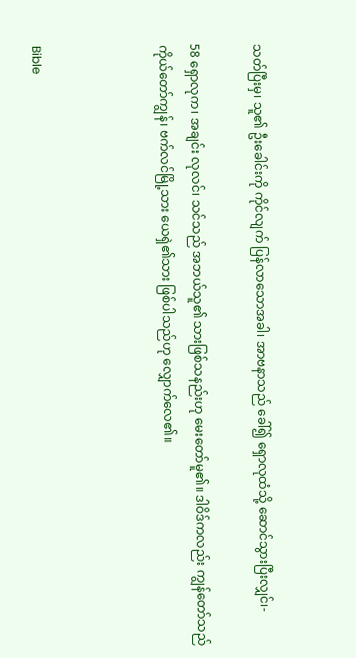သတ်ပြီးမှ၊ သူ၏ ဦးခေါင်းကို ကိုင်လျက် ပြန်လာသောအခါ၊ အာဗနာသည် ခေါ်၍ ရှောလုထံသို့ ဆောင်သွားပြီးလျှင်၊-

58 ရှောလုက၊ အချင်း လုလင်၊ သင်သည် အဘယ်သူ၏ သားဖြစ်သနည်းဟု မေးတော်မူ၏။ ဒါဝိဒ်ကလည်း ကျွန်တော်သည် ကိုယ်တော်ကျွန်၊ ဗက်လင်မြို့သား ယေရှဲ၏သား ဖြစ်ပါသည်ဟု လျှောက်လေ၏။



Bible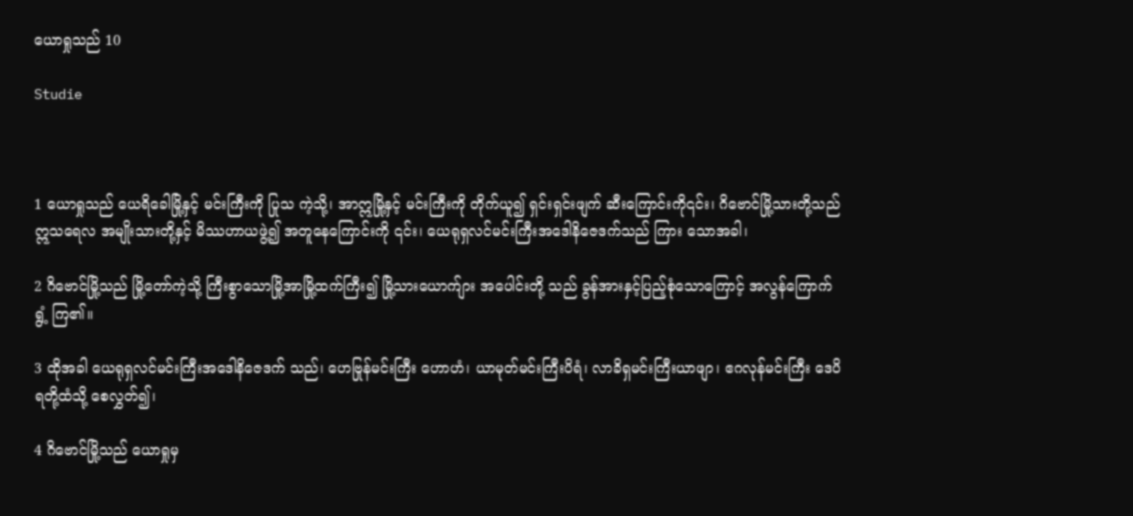ယောရှုသည် 10

Studie



1 ယောရှုသည် ယေရိခေါမြို့နှင့် မင်းကြီးကို ပြုသ ကဲ့သို့၊ အာဣမြို့နှင့် မင်းကြီးကို တိုက်ယူ၍ ရှင်းရှင်းဖျက် ဆီးကြောင်းကို၎င်း၊ ဂိဗောင်မြို့သားတို့သည် ဣသရေလ အမျိုးသားတို့နှင့် မိဿဟာယဖွဲ့၍ အတူနေကြောင်းကို ၎င်း၊ ယေရုရှလင်မင်းကြီးအဒေါနိဇေဒက်သည် ကြား သောအခါ၊

2 ဂိဗောင်မြို့သည် မြို့တော်ကဲ့သို့ ကြီးစွာသောမြို့အာမြို့ထက်ကြီး၍ မြို့သားယောက်ျား အပေါင်းတို့ သည် ခွန်အားနှင့်ပြည့်စုံသောကြောင့် အလွန်ကြောက်ရွံ့ ကြ၏။

3 ထိုအခါ ယေရုရှလင်မင်းကြီးအဒေါနိဇေဒက် သည်၊ ဟေဗြုန်မင်းကြီး ဟောဟံ၊ ယာမုတ်မင်းကြီးပိရံ၊ လာခိရှမင်းကြီးယာဖျာ၊ ဧဂလုန်မင်းကြီး ဒေပိရတို့ထံသို့ စေလွှတ်၍၊

4 ဂိဗောင်မြို့သည် ယောရှုမှ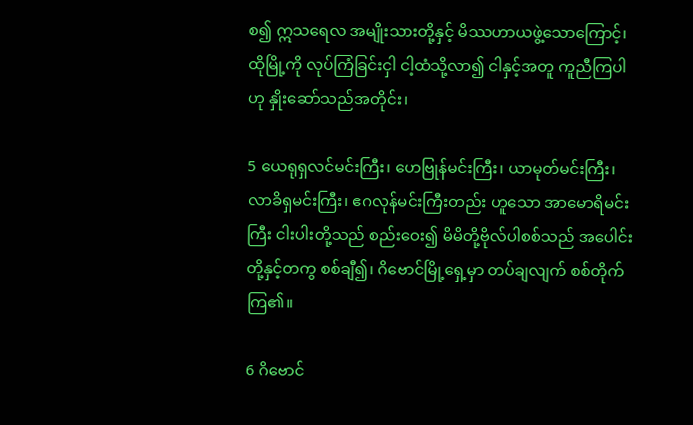စ၍ ဣသရေလ အမျိုးသားတို့နှင့် မိဿဟာယဖွဲ့သောကြောင့်၊ ထိုမြို့ကို လုပ်ကြံခြင်းငှါ ငါ့ထံသို့လာ၍ ငါနှင့်အတူ ကူညီကြပါဟု နှိုးဆော်သည်အတိုင်း၊

5 ယေရုရှလင်မင်းကြီး၊ ဟေဗြုန်မင်းကြီး၊ ယာမုတ်မင်းကြီး၊ လာခိရှမင်းကြီး၊ ဧဂလုန်မင်းကြီးတည်း ဟူသော အာမောရိမင်းကြီး ငါးပါးတို့သည် စည်းဝေး၍ မိမိတို့ဗိုလ်ပါစစ်သည် အပေါင်းတို့နှင့်တကွ စစ်ချီ၍၊ ဂိဗောင်မြို့ရှေ့မှာ တပ်ချလျက် စစ်တိုက်ကြ၏။

6 ဂိဗောင်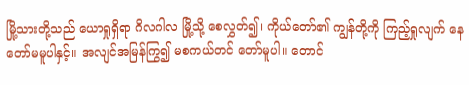မြို့သားတို့သည် ယောရှုရှိရာ ဂိလဂါလ မြို့သို့ စေလွှတ်၍၊ ကိုယ်တော်၏ ကျွန်တို့ကို ကြည့်ရှုလျက် နေတော်မမူပါနှင့်။ အလျင်အမြန်ကြွ၍ မစကယ်တင် တော်မူပါ။ တောင်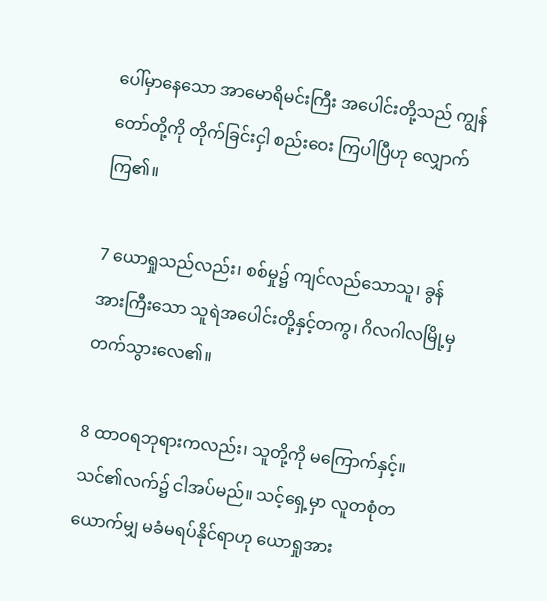ပေါ်မှာနေသော အာမောရိမင်းကြီး အပေါင်းတို့သည် ကျွန်တော်တို့ကို တိုက်ခြင်းငှါ စည်းဝေး ကြပါပြီဟု လျှောက်ကြ၏။

7 ယောရှုသည်လည်း၊ စစ်မှု၌ ကျင်လည်သောသူ၊ ခွန်အားကြီးသော သူရဲအပေါင်းတို့နှင့်တကွ၊ ဂိလဂါလမြို့မှ တက်သွားလေ၏။

8 ထာဝရဘုရားကလည်း၊ သူတို့ကို မကြောက်နှင့်။ သင်၏လက်၌ ငါအပ်မည်။ သင့်ရှေ့မှာ လူတစုံတ ယောက်မျှ မခံမရပ်နိုင်ရာဟု ယောရှုအား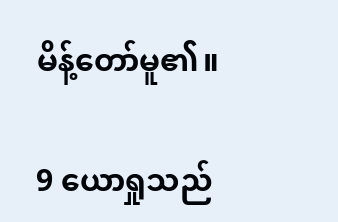မိန့်တော်မူ၏။

9 ယောရှုသည်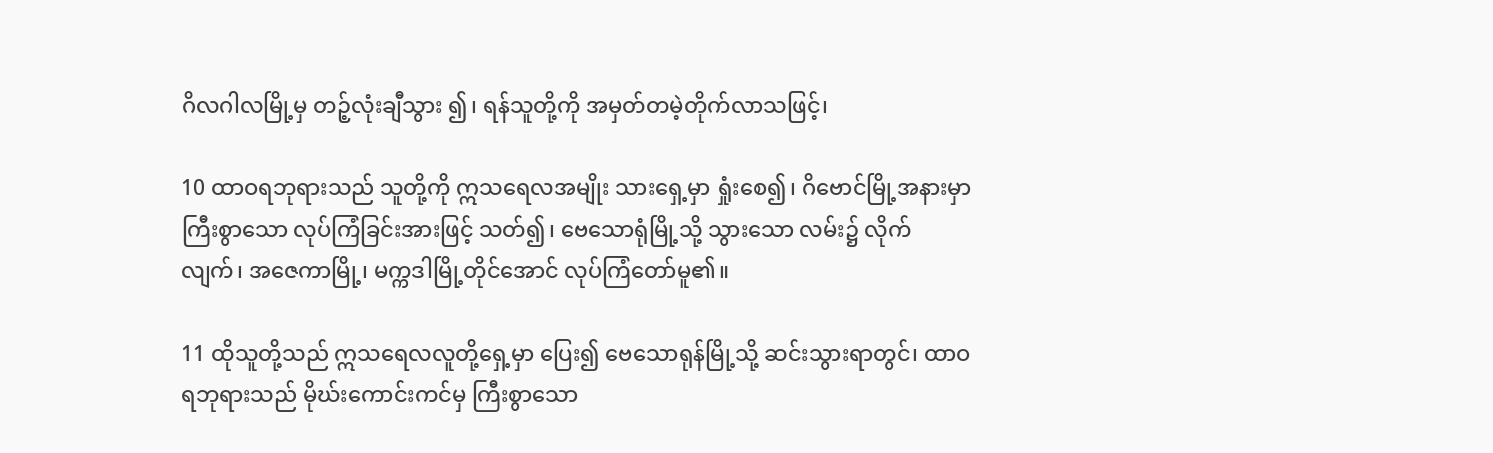ဂိလဂါလမြို့မှ တဉ့်လုံးချီသွား ၍၊ ရန်သူတို့ကို အမှတ်တမဲ့တိုက်လာသဖြင့်၊

10 ထာဝရဘုရားသည် သူတို့ကို ဣသရေလအမျိုး သားရှေ့မှာ ရှုံးစေ၍၊ ဂိဗောင်မြို့အနားမှာ ကြီးစွာသော လုပ်ကြံခြင်းအားဖြင့် သတ်၍၊ ဗေသောရုံမြို့သို့ သွားသော လမ်း၌ လိုက်လျက်၊ အဇေကာမြို့၊ မက္ကဒါမြို့တိုင်အောင် လုပ်ကြံတော်မူ၏။

11 ထိုသူတို့သည် ဣသရေလလူတို့ရှေ့မှာ ပြေး၍ ဗေသောရုန်မြို့သို့ ဆင်းသွားရာတွင်၊ ထာဝရဘုရားသည် မိုဃ်းကောင်းကင်မှ ကြီးစွာသော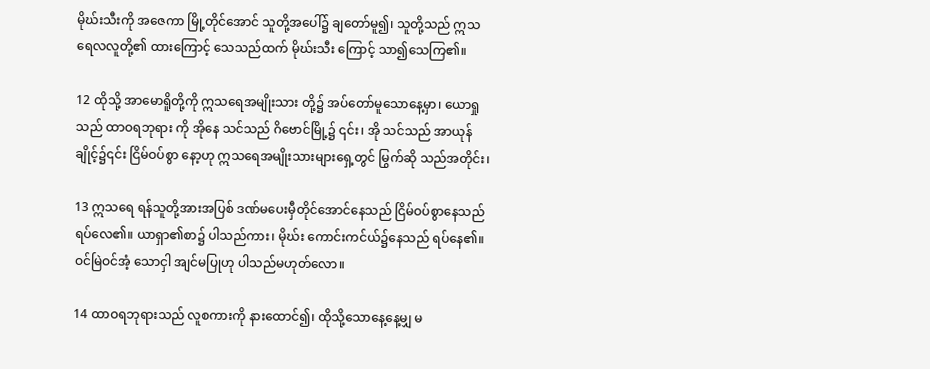မိုဃ်းသီးကို အဇေကာ မြို့တိုင်အောင် သူတို့အပေါ်၌ ချတော်မူ၍၊ သူတို့သည် ဣသရေလလူတို့၏ ထားကြောင့် သေသည်ထက် မိုဃ်းသီး ကြောင့် သာ၍သေကြ၏။

12 ထိုသို့ အာမောရိူတို့ကို ဣသရေအမျိုးသား တို့၌ အပ်တော်မူသောနေ့မှာ၊ ယောရှုသည် ထာဝရဘုရား ကို အိုနေ သင်သည် ဂိဗောင်မြို့၌ ၎င်း၊ အို သင်သည် အာယုန်ချိုင့်၌၎င်း ငြိမ်ဝပ်စွာ နော့ဟု ဣသရေအမျိုးသားများရှေ့တွင် မြွက်ဆို သည်အတိုင်း၊

13 ဣသရေ ရန်သူတို့အားအပြစ် ဒဏ်မပေးမှီတိုင်အောင်နေသည် ငြိမ်ဝပ်စွာနေသည် ရပ်လေ၏။ ယာရှာ၏စာ၌ ပါသည်ကား၊ မိုဃ်း ကောင်းကင်ယ်၌နေသည် ရပ်နေ၏။ ဝင်မြဲဝင်အံ့ သောငှါ အျင်မပြုဟု ပါသည်မဟုတ်လော။

14 ထာဝရဘုရားသည် လူစကားကို နားထောင်၍၊ ထိုသို့သောနေ့နေ့မျှ မ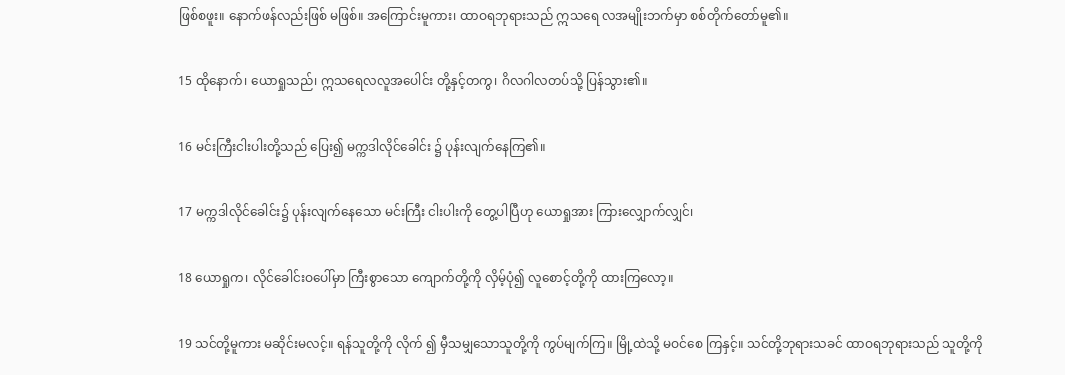ဖြစ်စဖူး။ နောက်ဖန်လည်းဖြစ် မဖြစ်။ အကြောင်းမူကား၊ ထာဝရဘုရားသည် ဣသရေ လအမျိုးဘက်မှာ စစ်တိုက်တော်မူ၏။

15 ထိုနောက်၊ ယောရှုသည်၊ ဣသရေလလူအပေါင်း တို့နှင့်တကွ၊ ဂိလဂါလတပ်သို့ ပြန်သွား၏။

16 မင်းကြီးငါးပါးတို့သည် ပြေး၍ မက္ကဒါလိုင်ခေါင်း ၌ ပုန်းလျက်နေကြ၏။

17 မက္ကဒါလိုင်ခေါင်း၌ ပုန်းလျက်နေသော မင်းကြီး ငါးပါးကို တွေ့ပါပြီဟု ယောရှုအား ကြားလျှောက်လျှင်၊

18 ယောရှုက၊ လိုင်ခေါင်းဝပေါ်မှာ ကြီးစွာသော ကျောက်တို့ကို လှိမ့်ပုံ၍ လူစောင့်တို့ကို ထားကြလော့။

19 သင်တို့မူကား မဆိုင်းမလင့်။ ရန်သူတို့ကို လိုက် ၍ မှီသမျှသောသူတို့ကို ကွပ်မျက်ကြ။ မြို့ထဲသို့ မဝင်စေ ကြနှင့်။ သင်တို့ဘုရားသခင် ထာဝရဘုရားသည် သူတို့ကို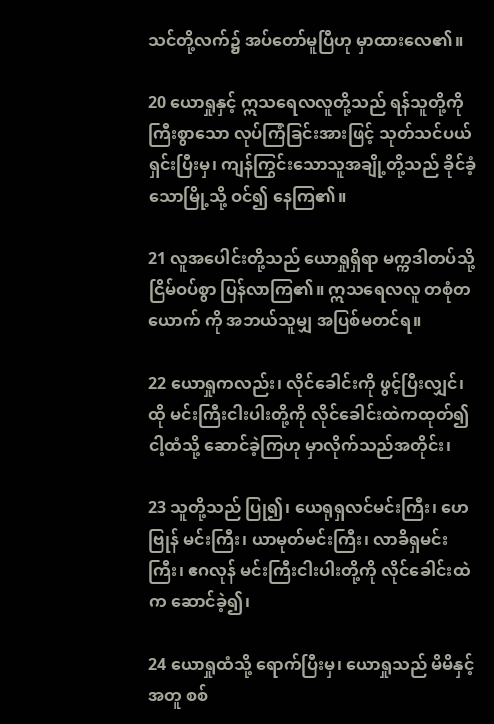သင်တို့လက်၌ အပ်တော်မူပြီဟု မှာထားလေ၏။

20 ယောရှုနှင့် ဣသရေလလူတို့သည် ရန်သူတို့ကို ကြီးစွာသော လုပ်ကြံခြင်းအားဖြင့် သုတ်သင်ပယ်ရှင်းပြီးမှ၊ ကျန်ကြွင်းသောသူအချို့တို့သည် ခိုင်ခံ့သောမြို့သို့ ဝင်၍ နေကြ၏။

21 လူအပေါင်းတို့သည် ယောရှုရှိရာ မက္ကဒါတပ်သို့ ငြိမ်ဝပ်စွာ ပြန်လာကြ၏။ ဣသရေလလူ တစုံတယောက် ကို အဘယ်သူမျှ အပြစ်မတင်ရ။

22 ယောရှုကလည်း၊ လိုင်ခေါင်းကို ဖွင့်ပြီးလျှင်၊ ထို မင်းကြီးငါးပါးတို့ကို လိုင်ခေါင်းထဲကထုတ်၍ ငါ့ထံသို့ ဆောင်ခဲ့ကြဟု မှာလိုက်သည်အတိုင်း၊

23 သူတို့သည် ပြု၍၊ ယေရုရှလင်မင်းကြီး၊ ဟေဗြုန် မင်းကြီး၊ ယာမုတ်မင်းကြီး၊ လာခိရှမင်းကြီး၊ ဧဂလုန် မင်းကြီးငါးပါးတို့ကို လိုင်ခေါင်းထဲက ဆောင်ခဲ့၍၊

24 ယောရှုထံသို့ ရောက်ပြီးမှ၊ ယောရှုသည် မိမိနှင့် အတူ စစ်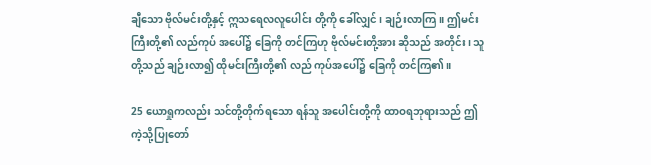ချီသော ဗိုလ်မင်းတို့နှင့် ဣသရေလလူပေါင်း တို့ကို ခေါ်လျှင်၊ ချဉ်းလာကြ။ ဤမင်းကြီးတို့၏ လည်ကုပ် အပေါ်၌ ခြေကို တင်ကြဟု ဗိုလ်မင်းတို့အား ဆိုသည် အတိုင်း၊ သူတို့သည် ချဉ်းလာ၍ ထိုမင်းကြီးတို့၏ လည် ကုပ်အပေါ်၌ ခြေကို တင်ကြ၏။

25 ယောရှုကလည်း သင်တို့တိုက်ရသော ရန်သူ အပေါင်းတို့ကို ထာဝရဘုရားသည် ဤကဲ့သို့ပြုတော်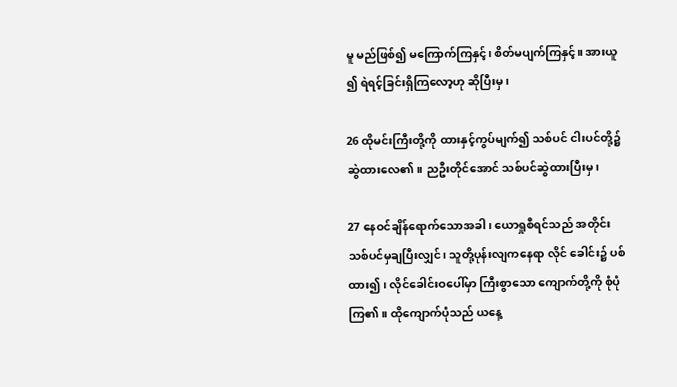မူ မည်ဖြစ်၍ မကြောက်ကြနှင့်၊ စိတ်မပျက်ကြနှင့်။ အားယူ ၍ ရဲရင့်ခြင်းရှိကြလော့ဟု ဆိုပြီးမှ၊

26 ထိုမင်းကြီးတို့ကို ထားနှင့်ကွပ်မျက်၍ သစ်ပင် ငါးပင်တို့၌ ဆွဲထားလေ၏။ ညဦးတိုင်အောင် သစ်ပင်ဆွဲထားပြီးမှ၊

27 နေဝင်ချိန်ရောက်သောအခါ၊ ယောရှုစီရင်သည် အတိုင်း သစ်ပင်မှချပြီးလျှင်၊ သူတို့ပုန်းလျကနေရာ လိုင် ခေါင်း၌ ပစ်ထား၍၊ လိုင်ခေါင်းဝပေါ်မှာ ကြီးစွာသော ကျောက်တို့ကို စုံပုံကြ၏။ ထိုကျောက်ပုံသည် ယနေ့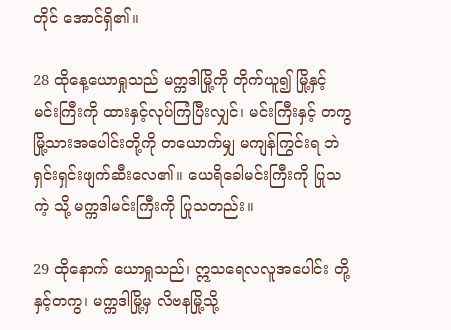တိုင် အောင်ရှိ၏။

28 ထိုနေ့ယောရှုသည် မက္ကဒါမြို့ကို တိုက်ယူ၍ မြို့နှင့် မင်းကြီးကို ထားနှင့်လုပ်ကြံပြီးလျှင်၊ မင်းကြီးနှင့် တကွ မြို့သားအပေါင်းတို့ကို တယောက်မျှ မကျန်ကြွင်းရ ဘဲ ရှင်းရှင်းဖျက်ဆီးလေ၏။ ယေရိခေါမင်းကြီးကို ပြုသကဲ့ သို့ မက္ကဒါမင်းကြီးကို ပြုသတည်း။

29 ထိုနောက် ယောရှုသည်၊ ဣသရေလလူအပေါင်း တို့နှင့်တကွ၊ မက္ကဒါမြို့မှ လိဗနမြို့သို့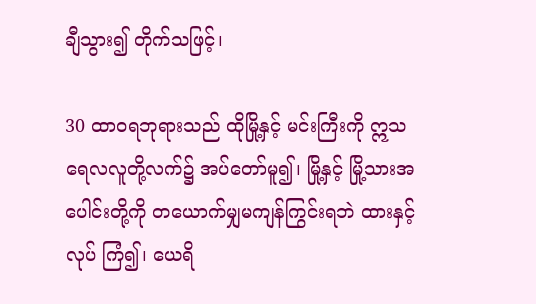ချီသွား၍ တိုက်သဖြင့်၊

30 ထာဝရဘုရားသည် ထိုမြို့နှင့် မင်းကြီးကို ဣသ ရေလလူတို့လက်၌ အပ်တော်မူ၍၊ မြို့နှင့် မြို့သားအ ပေါင်းတို့ကို တယောက်မျှမကျန်ကြွင်းရဘဲ ထားနှင့်လုပ် ကြံ၍၊ ယေရိ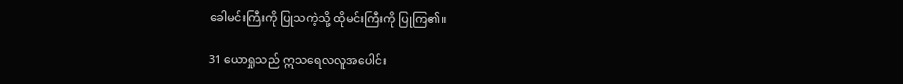ခေါမင်းကြီးကို ပြုသကဲ့သို့ ထိုမင်းကြီးကို ပြုကြ၏။

31 ယောရှုသည် ဣသရေလလူအပေါင်း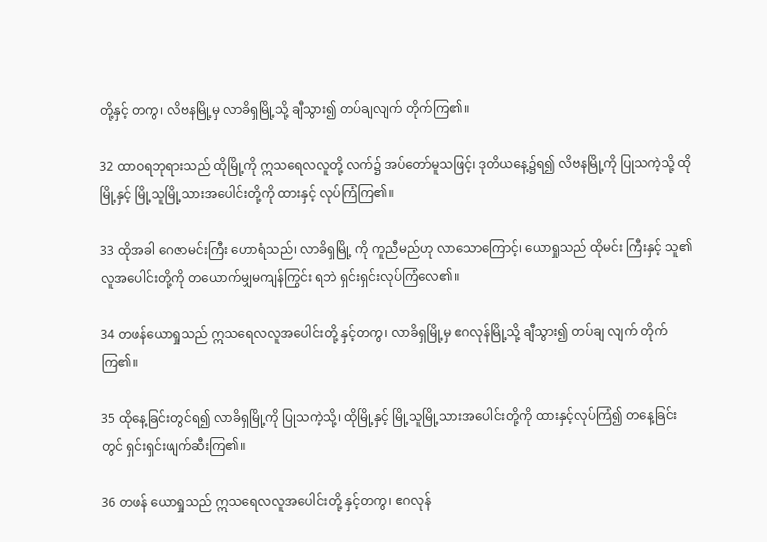တို့နှင့် တကွ၊ လိဗနမြို့မှ လာခိရှမြို့သို့ ချီသွား၍ တပ်ချလျက် တိုက်ကြ၏။

32 ထာဝရဘုရားသည် ထိုမြို့ကို ဣသရေလလူတို့ လက်၌ အပ်တော်မူသဖြင့်၊ ဒုတိယနေ့၌ရ၍ လိဗနမြို့ကို ပြုသကဲ့သို့ ထိုမြို့နှင့် မြို့သူမြို့သားအပေါင်းတို့ကို ထားနှင့် လုပ်ကြံကြ၏။

33 ထိုအခါ ဂေဇာမင်းကြီး ဟောရံသည်၊ လာခိရှမြို့ ကို ကူညီမည်ဟု လာသောကြောင့်၊ ယောရှုသည် ထိုမင်း ကြီးနှင့် သူ၏လူအပေါင်းတို့ကို တယောက်မျှမကျန်ကြွင်း ရဘဲ ရှင်းရှင်းလုပ်ကြံလေ၏။

34 တဖန်ယောရှုသည် ဣသရေလလူအပေါင်းတို့ နှင့်တကွ၊ လာခိရှမြို့မှ ဧဂလုန်မြို့သို့ ချီသွား၍ တပ်ချ လျက် တိုက်ကြ၏။

35 ထိုနေ့ခြင်းတွင်ရ၍ လာခိရှမြို့ကို ပြုသကဲ့သို့၊ ထိုမြို့နှင့် မြို့သူမြို့သားအပေါင်းတို့ကို ထားနှင့်လုပ်ကြံ၍ တနေ့ခြင်းတွင် ရှင်းရှင်းဖျက်ဆီးကြ၏။

36 တဖန် ယောရှုသည် ဣသရေလလူအပေါင်းတို့ နှင့်တကွ၊ ဧဂလုန်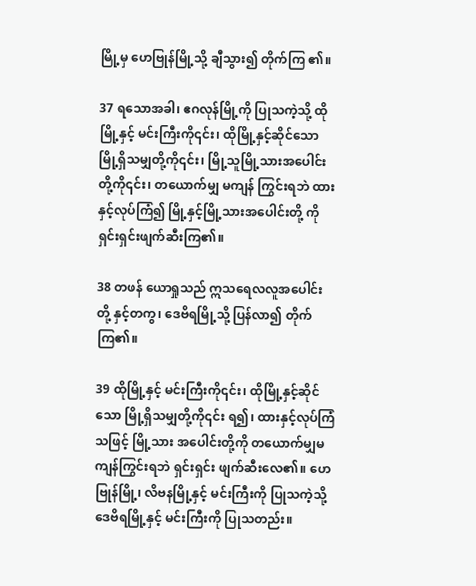မြို့မှ ဟေဗြုန်မြို့သို့ ချီသွား၍ တိုက်ကြ ၏။

37 ရသောအခါ၊ ဧဂလုန်မြို့ကို ပြုသကဲ့သို့ ထိုမြို့နှင့် မင်းကြီးကို၎င်း၊ ထိုမြို့နှင့်ဆိုင်သော မြို့ရှိသမျှတို့ကို၎င်း၊ မြို့သူမြို့သားအပေါင်းတို့ကို၎င်း၊ တယောက်မျှ မကျန် ကြွင်းရဘဲ ထားနှင့်လုပ်ကြံ၍ မြို့နှင့်မြို့သားအပေါင်းတို့ ကို ရှင်းရှင်းဖျက်ဆီးကြ၏။

38 တဖန် ယောရှုသည် ဣသရေလလူအပေါင်းတို့ နှင့်တကွ၊ ဒေဗိရမြို့သို့ ပြန်လာ၍ တိုက်ကြ၏။

39 ထိုမြို့နှင့် မင်းကြီးကို၎င်း၊ ထိုမြို့နှင့်ဆိုင်သော မြို့ရှိသမျှတို့ကို၎င်း ရ၍၊ ထားနှင့်လုပ်ကြံသဖြင့် မြို့သား အပေါင်းတို့ကို တယောက်မျှမကျန်ကြွင်းရဘဲ ရှင်းရှင်း ဖျက်ဆီးလေ၏။ ဟေဗြုန်မြို့၊ လိဗနမြို့နှင့် မင်းကြီးကို ပြုသကဲ့သို့ ဒေဗိရမြို့နှင့် မင်းကြီးကို ပြုသတည်း။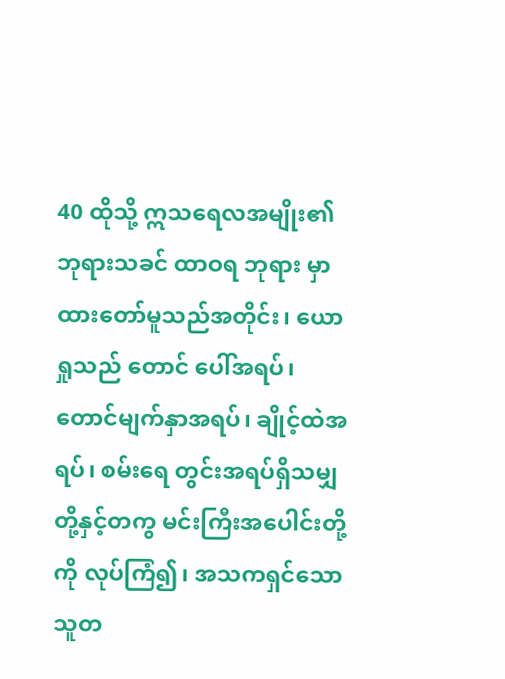40 ထိုသို့ ဣသရေလအမျိုး၏ ဘုရားသခင် ထာဝရ ဘုရား မှာထားတော်မူသည်အတိုင်း၊ ယောရှုသည် တောင် ပေါ်အရပ်၊ တောင်မျက်နှာအရပ်၊ ချိုင့်ထဲအရပ်၊ စမ်းရေ တွင်းအရပ်ရှိသမျှတို့နှင့်တကွ မင်းကြီးအပေါင်းတို့ကို လုပ်ကြံ၍၊ အသကရှင်သောသူတ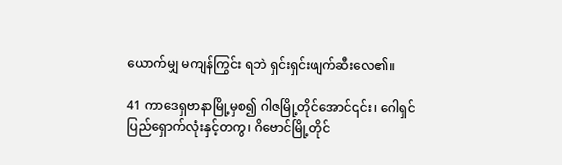ယောက်မျှ မကျန်ကြွင်း ရဘဲ ရှင်းရှင်းဖျက်ဆီးလေ၏။

41 ကာဒေရှဗာနာမြို့မှစ၍ ဂါဇမြို့တိုင်အောင်၎င်း၊ ဂေါရှင်ပြည်ရှောက်လုံးနှင့်တကွ၊ ဂိဗောင်မြို့တိုင်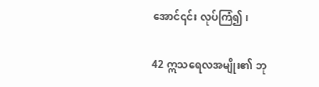အောင်၎င်း လုပ်ကြံ၍၊

42 ဣသရေလအမျိုး၏ ဘု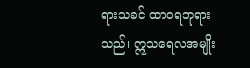ရားသခင် ထာဝရဘုရား သည်၊ ဣသရေလအမျိုး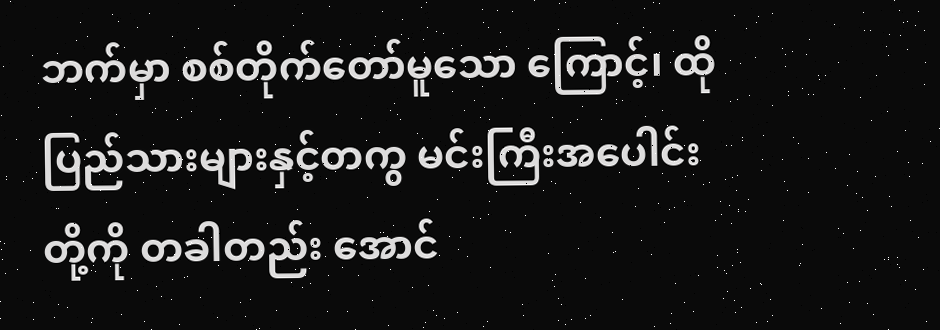ဘက်မှာ စစ်တိုက်တော်မူသော ကြောင့်၊ ထိုပြည်သားများနှင့်တကွ မင်းကြီးအပေါင်းတို့ကို တခါတည်း အောင်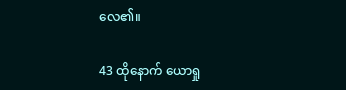လေ၏။

43 ထိုနောက် ယောရှု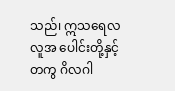သည်၊ ဣသရေလလူအ ပေါင်းတို့နှင့်တကွ ဂိလဂါ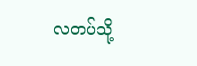လတပ်သို့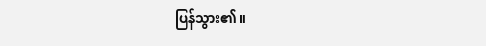ပြန်သွား၏။